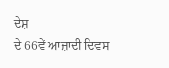ਦੇਸ਼
ਦੇ 66ਵੇਂ ਆਜ਼ਾਦੀ ਦਿਵਸ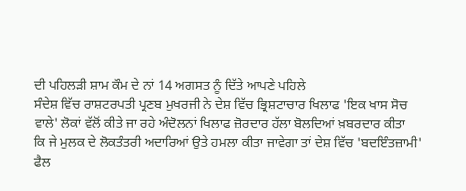ਦੀ ਪਹਿਲੜੀ ਸ਼ਾਮ ਕੌਮ ਦੇ ਨਾਂ 14 ਅਗਸਤ ਨੂੰ ਦਿੱਤੇ ਆਪਣੇ ਪਹਿਲੇ
ਸੰਦੇਸ਼ ਵਿੱਚ ਰਾਸ਼ਟਰਪਤੀ ਪ੍ਰਣਬ ਮੁਖਰਜੀ ਨੇ ਦੇਸ਼ ਵਿੱਚ ਭ੍ਰਿਸ਼ਟਾਚਾਰ ਖਿਲਾਫ 'ਇਕ ਖਾਸ ਸੋਚ
ਵਾਲੇ' ਲੋਕਾਂ ਵੱਲੋਂ ਕੀਤੇ ਜਾ ਰਹੇ ਅੰਦੋਲਨਾਂ ਖਿਲਾਫ ਜ਼ੋਰਦਾਰ ਹੱਲਾ ਬੋਲਦਿਆਂ ਖ਼ਬਰਦਾਰ ਕੀਤਾ
ਕਿ ਜੇ ਮੁਲਕ ਦੇ ਲੋਕਤੰਤਰੀ ਅਦਾਰਿਆਂ ਉਤੇ ਹਮਲਾ ਕੀਤਾ ਜਾਵੇਗਾ ਤਾਂ ਦੇਸ਼ ਵਿੱਚ 'ਬਦਇੰਤਜ਼ਾਮੀ'
ਫੈਲ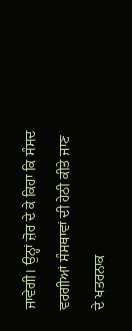ਜਾਵੇਗੀ। ਉਨ੍ਹਾਂ ਜ਼ੋਰ ਦੇ ਕੇ ਕਿਹਾ ਕਿ ਸੰਸਦ ਵਰਗੀਆਂ ਸੰਸਥਾਵਾਂ ਦੀ ਹੇਠੀ ਕੀਤੇ ਜਾਣ
ਦੇ ਖਤਰਨਾਕ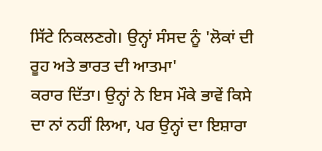ਸਿੱਟੇ ਨਿਕਲਣਗੇ। ਉਨ੍ਹਾਂ ਸੰਸਦ ਨੂੰ 'ਲੋਕਾਂ ਦੀ ਰੂਹ ਅਤੇ ਭਾਰਤ ਦੀ ਆਤਮਾ'
ਕਰਾਰ ਦਿੱਤਾ। ਉਨ੍ਹਾਂ ਨੇ ਇਸ ਮੌਕੇ ਭਾਵੇਂ ਕਿਸੇ ਦਾ ਨਾਂ ਨਹੀਂ ਲਿਆ, ਪਰ ਉਨ੍ਹਾਂ ਦਾ ਇਸ਼ਾਰਾ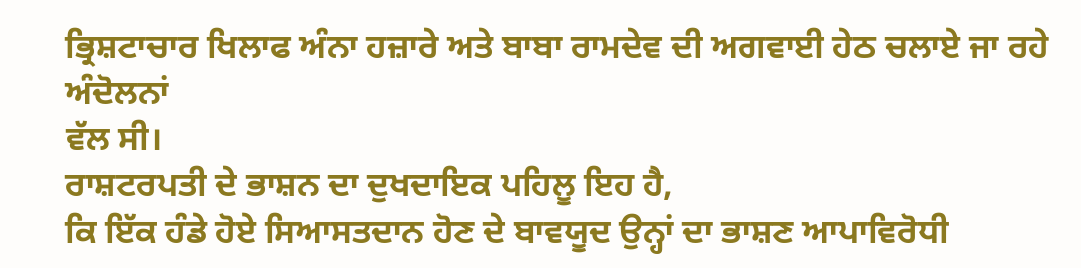ਭ੍ਰਿਸ਼ਟਾਚਾਰ ਖਿਲਾਫ ਅੰਨਾ ਹਜ਼ਾਰੇ ਅਤੇ ਬਾਬਾ ਰਾਮਦੇਵ ਦੀ ਅਗਵਾਈ ਹੇਠ ਚਲਾਏ ਜਾ ਰਹੇ ਅੰਦੋਲਨਾਂ
ਵੱਲ ਸੀ।
ਰਾਸ਼ਟਰਪਤੀ ਦੇ ਭਾਸ਼ਨ ਦਾ ਦੁਖਦਾਇਕ ਪਹਿਲੂ ਇਹ ਹੈ,
ਕਿ ਇੱਕ ਹੰਡੇ ਹੋਏ ਸਿਆਸਤਦਾਨ ਹੋਣ ਦੇ ਬਾਵਯੂਦ ਉਨ੍ਹਾਂ ਦਾ ਭਾਸ਼ਣ ਆਪਾਵਿਰੋਧੀ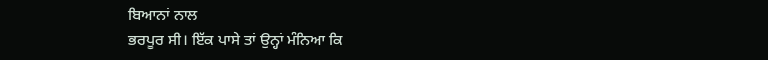ਬਿਆਨਾਂ ਨਾਲ
ਭਰਪੂਰ ਸੀ। ਇੱਕ ਪਾਸੇ ਤਾਂ ਉਨ੍ਹਾਂ ਮੰਨਿਆ ਕਿ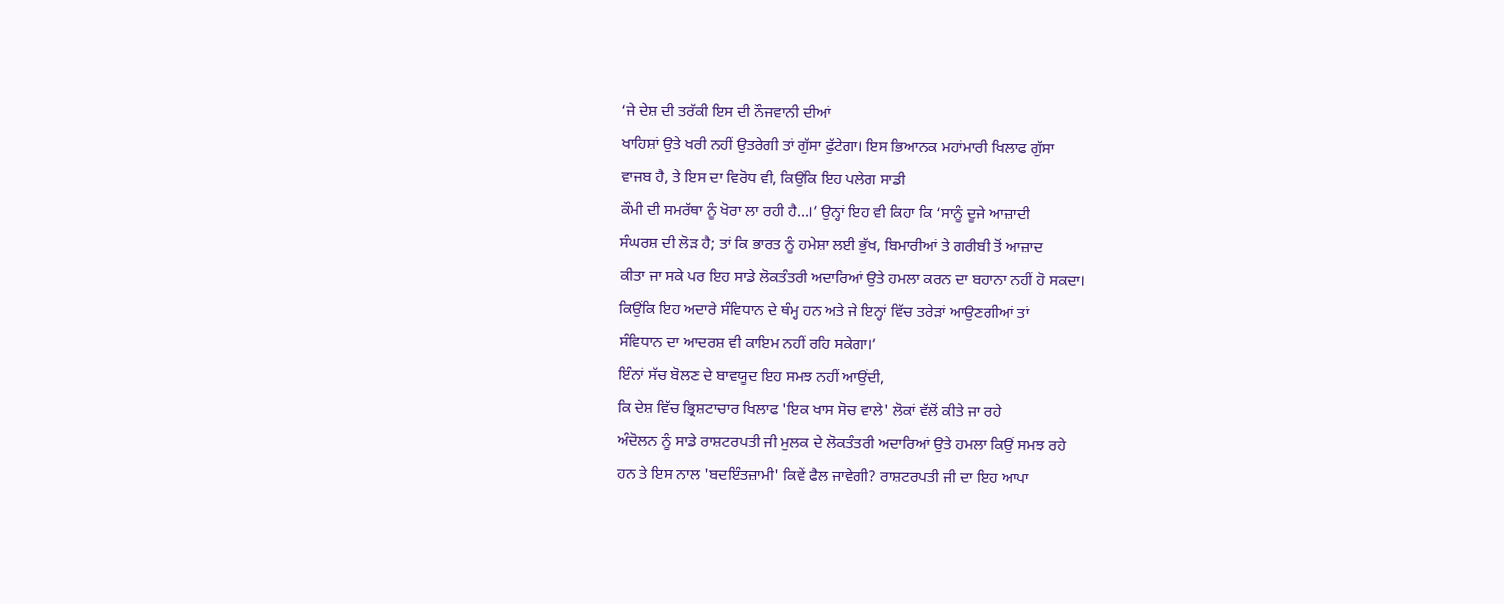‘ਜੇ ਦੇਸ਼ ਦੀ ਤਰੱਕੀ ਇਸ ਦੀ ਨੌਜਵਾਨੀ ਦੀਆਂ
ਖਾਹਿਸ਼ਾਂ ਉਤੇ ਖਰੀ ਨਹੀਂ ਉਤਰੇਗੀ ਤਾਂ ਗੁੱਸਾ ਫੁੱਟੇਗਾ। ਇਸ ਭਿਆਨਕ ਮਹਾਂਮਾਰੀ ਖਿਲਾਫ ਗੁੱਸਾ
ਵਾਜਬ ਹੈ, ਤੇ ਇਸ ਦਾ ਵਿਰੋਧ ਵੀ, ਕਿਉਂਕਿ ਇਹ ਪਲੇਗ ਸਾਡੀ
ਕੌਮੀ ਦੀ ਸਮਰੱਥਾ ਨੂੰ ਖੋਰਾ ਲਾ ਰਹੀ ਹੈ…।’ ਉਨ੍ਹਾਂ ਇਹ ਵੀ ਕਿਹਾ ਕਿ ‘ਸਾਨੂੰ ਦੂਜੇ ਆਜ਼ਾਦੀ
ਸੰਘਰਸ਼ ਦੀ ਲੋੜ ਹੈ; ਤਾਂ ਕਿ ਭਾਰਤ ਨੂੰ ਹਮੇਸ਼ਾ ਲਈ ਭੁੱਖ, ਬਿਮਾਰੀਆਂ ਤੇ ਗਰੀਬੀ ਤੋਂ ਆਜ਼ਾਦ
ਕੀਤਾ ਜਾ ਸਕੇ ਪਰ ਇਹ ਸਾਡੇ ਲੋਕਤੰਤਰੀ ਅਦਾਰਿਆਂ ਉਤੇ ਹਮਲਾ ਕਰਨ ਦਾ ਬਹਾਨਾ ਨਹੀਂ ਹੋ ਸਕਦਾ।
ਕਿਉਂਕਿ ਇਹ ਅਦਾਰੇ ਸੰਵਿਧਾਨ ਦੇ ਥੰਮ੍ਹ ਹਨ ਅਤੇ ਜੇ ਇਨ੍ਹਾਂ ਵਿੱਚ ਤਰੇੜਾਂ ਆਉਣਗੀਆਂ ਤਾਂ
ਸੰਵਿਧਾਨ ਦਾ ਆਦਰਸ਼ ਵੀ ਕਾਇਮ ਨਹੀਂ ਰਹਿ ਸਕੇਗਾ।’
ਇੰਨਾਂ ਸੱਚ ਬੋਲਣ ਦੇ ਬਾਵਯੂਦ ਇਹ ਸਮਝ ਨਹੀਂ ਆਉਂਦੀ,
ਕਿ ਦੇਸ਼ ਵਿੱਚ ਭ੍ਰਿਸ਼ਟਾਚਾਰ ਖਿਲਾਫ 'ਇਕ ਖਾਸ ਸੋਚ ਵਾਲੇ' ਲੋਕਾਂ ਵੱਲੋਂ ਕੀਤੇ ਜਾ ਰਹੇ
ਅੰਦੋਲਨ ਨੂੰ ਸਾਡੇ ਰਾਸ਼ਟਰਪਤੀ ਜੀ ਮੁਲਕ ਦੇ ਲੋਕਤੰਤਰੀ ਅਦਾਰਿਆਂ ਉਤੇ ਹਮਲਾ ਕਿਉਂ ਸਮਝ ਰਹੇ
ਹਨ ਤੇ ਇਸ ਨਾਲ 'ਬਦਇੰਤਜ਼ਾਮੀ' ਕਿਵੇਂ ਫੈਲ ਜਾਵੇਗੀ? ਰਾਸ਼ਟਰਪਤੀ ਜੀ ਦਾ ਇਹ ਆਪਾ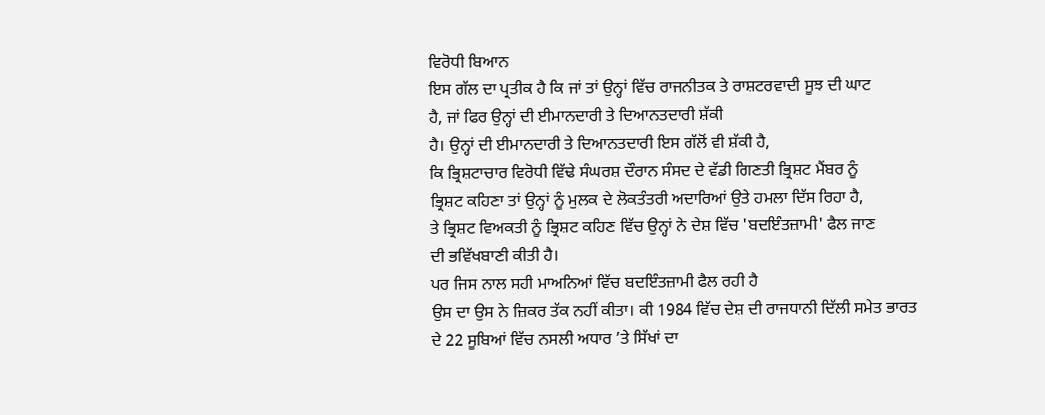ਵਿਰੋਧੀ ਬਿਆਨ
ਇਸ ਗੱਲ ਦਾ ਪ੍ਰਤੀਕ ਹੈ ਕਿ ਜਾਂ ਤਾਂ ਉਨ੍ਹਾਂ ਵਿੱਚ ਰਾਜਨੀਤਕ ਤੇ ਰਾਸ਼ਟਰਵਾਦੀ ਸੂਝ ਦੀ ਘਾਟ
ਹੈ, ਜਾਂ ਫਿਰ ਉਨ੍ਹਾਂ ਦੀ ਈਮਾਨਦਾਰੀ ਤੇ ਦਿਆਨਤਦਾਰੀ ਸ਼ੱਕੀ
ਹੈ। ਉਨ੍ਹਾਂ ਦੀ ਈਮਾਨਦਾਰੀ ਤੇ ਦਿਆਨਤਦਾਰੀ ਇਸ ਗੱਲੋਂ ਵੀ ਸ਼ੱਕੀ ਹੈ,
ਕਿ ਭ੍ਰਿਸ਼ਟਾਚਾਰ ਵਿਰੋਧੀ ਵਿੱਢੇ ਸੰਘਰਸ਼ ਦੌਰਾਨ ਸੰਸਦ ਦੇ ਵੱਡੀ ਗਿਣਤੀ ਭ੍ਰਿਸ਼ਟ ਮੈਂਬਰ ਨੂੰ
ਭ੍ਰਿਸ਼ਟ ਕਹਿਣਾ ਤਾਂ ਉਨ੍ਹਾਂ ਨੂੰ ਮੁਲਕ ਦੇ ਲੋਕਤੰਤਰੀ ਅਦਾਰਿਆਂ ਉਤੇ ਹਮਲਾ ਦਿੱਸ ਰਿਹਾ ਹੈ,
ਤੇ ਭ੍ਰਿਸ਼ਟ ਵਿਅਕਤੀ ਨੂੰ ਭ੍ਰਿਸ਼ਟ ਕਹਿਣ ਵਿੱਚ ਉਨ੍ਹਾਂ ਨੇ ਦੇਸ਼ ਵਿੱਚ 'ਬਦਇੰਤਜ਼ਾਮੀ' ਫੈਲ ਜਾਣ
ਦੀ ਭਵਿੱਖਬਾਣੀ ਕੀਤੀ ਹੈ।
ਪਰ ਜਿਸ ਨਾਲ ਸਹੀ ਮਾਅਨਿਆਂ ਵਿੱਚ ਬਦਇੰਤਜ਼ਾਮੀ ਫੈਲ ਰਹੀ ਹੈ
ਉਸ ਦਾ ਉਸ ਨੇ ਜ਼ਿਕਰ ਤੱਕ ਨਹੀਂ ਕੀਤਾ। ਕੀ 1984 ਵਿੱਚ ਦੇਸ਼ ਦੀ ਰਾਜਧਾਨੀ ਦਿੱਲੀ ਸਮੇਤ ਭਾਰਤ
ਦੇ 22 ਸੂਬਿਆਂ ਵਿੱਚ ਨਸਲੀ ਅਧਾਰ ’ਤੇ ਸਿੱਖਾਂ ਦਾ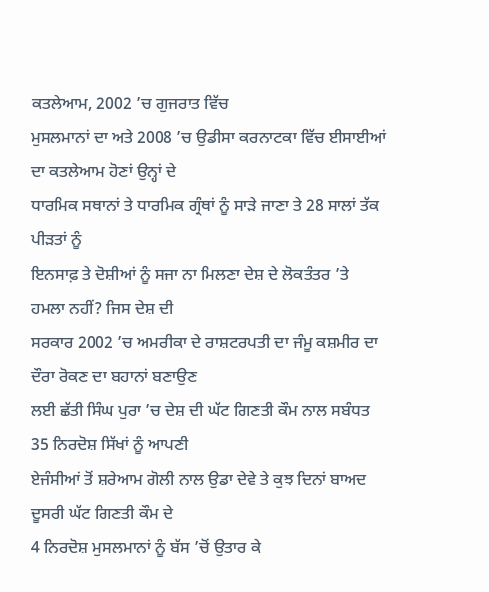ਕਤਲੇਆਮ, 2002 ’ਚ ਗੁਜਰਾਤ ਵਿੱਚ
ਮੁਸਲਮਾਨਾਂ ਦਾ ਅਤੇ 2008 ’ਚ ਉਡੀਸਾ ਕਰਨਾਟਕਾ ਵਿੱਚ ਈਸਾਈਆਂ ਦਾ ਕਤਲੇਆਮ ਹੋਣਾਂ ਉਨ੍ਹਾਂ ਦੇ
ਧਾਰਮਿਕ ਸਥਾਨਾਂ ਤੇ ਧਾਰਮਿਕ ਗ੍ਰੰਥਾਂ ਨੂੰ ਸਾੜੇ ਜਾਣਾ ਤੇ 28 ਸਾਲਾਂ ਤੱਕ ਪੀੜਤਾਂ ਨੂੰ
ਇਨਸਾਫ਼ ਤੇ ਦੋਸ਼ੀਆਂ ਨੂੰ ਸਜਾ ਨਾ ਮਿਲਣਾ ਦੇਸ਼ ਦੇ ਲੋਕਤੰਤਰ ’ਤੇ ਹਮਲਾ ਨਹੀਂ? ਜਿਸ ਦੇਸ਼ ਦੀ
ਸਰਕਾਰ 2002 ’ਚ ਅਮਰੀਕਾ ਦੇ ਰਾਸ਼ਟਰਪਤੀ ਦਾ ਜੰਮੂ ਕਸ਼ਮੀਰ ਦਾ ਦੌਰਾ ਰੋਕਣ ਦਾ ਬਹਾਨਾਂ ਬਣਾਉਣ
ਲਈ ਛੱਤੀ ਸਿੰਘ ਪੁਰਾ ’ਚ ਦੇਸ਼ ਦੀ ਘੱਟ ਗਿਣਤੀ ਕੌਮ ਨਾਲ ਸਬੰਧਤ 35 ਨਿਰਦੋਸ਼ ਸਿੱਖਾਂ ਨੂੰ ਆਪਣੀ
ਏਜੰਸੀਆਂ ਤੋਂ ਸ਼ਰੇਆਮ ਗੋਲੀ ਨਾਲ ਉਡਾ ਦੇਵੇ ਤੇ ਕੁਝ ਦਿਨਾਂ ਬਾਅਦ ਦੂਸਰੀ ਘੱਟ ਗਿਣਤੀ ਕੌਮ ਦੇ
4 ਨਿਰਦੋਸ਼ ਮੁਸਲਮਾਨਾਂ ਨੂੰ ਬੱਸ ’ਚੋਂ ਉਤਾਰ ਕੇ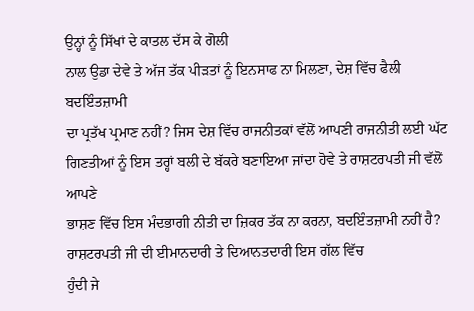ਉਨ੍ਹਾਂ ਨੂੰ ਸਿੱਖਾਂ ਦੇ ਕਾਤਲ ਦੱਸ ਕੇ ਗੋਲੀ
ਨਾਲ ਉਡਾ ਦੇਵੇ ਤੇ ਅੱਜ ਤੱਕ ਪੀੜਤਾਂ ਨੂੰ ਇਨਸਾਫ ਨਾ ਮਿਲਣਾ, ਦੇਸ਼ ਵਿੱਚ ਫੈਲੀ ਬਦਇੰਤਜ਼ਾਮੀ
ਦਾ ਪ੍ਰਤੱਖ ਪ੍ਰਮਾਣ ਨਹੀਂ? ਜਿਸ ਦੇਸ਼ ਵਿੱਚ ਰਾਜਨੀਤਕਾਂ ਵੱਲੋਂ ਆਪਣੀ ਰਾਜਨੀਤੀ ਲਈ ਘੱਟ
ਗਿਣਤੀਆਂ ਨੂੰ ਇਸ ਤਰ੍ਹਾਂ ਬਲੀ ਦੇ ਬੱਕਰੇ ਬਣਾਇਆ ਜਾਂਦਾ ਹੋਵੇ ਤੇ ਰਾਸ਼ਟਰਪਤੀ ਜੀ ਵੱਲੋਂ ਆਪਣੇ
ਭਾਸ਼ਣ ਵਿੱਚ ਇਸ ਮੰਦਭਾਗੀ ਨੀਤੀ ਦਾ ਜ਼ਿਕਰ ਤੱਕ ਨਾ ਕਰਨਾ, ਬਦਇੰਤਜ਼ਾਮੀ ਨਹੀਂ ਹੈ?
ਰਾਸ਼ਟਰਪਤੀ ਜੀ ਦੀ ਈਮਾਨਦਾਰੀ ਤੇ ਦਿਆਨਤਦਾਰੀ ਇਸ ਗੱਲ ਵਿੱਚ
ਹੁੰਦੀ ਜੇ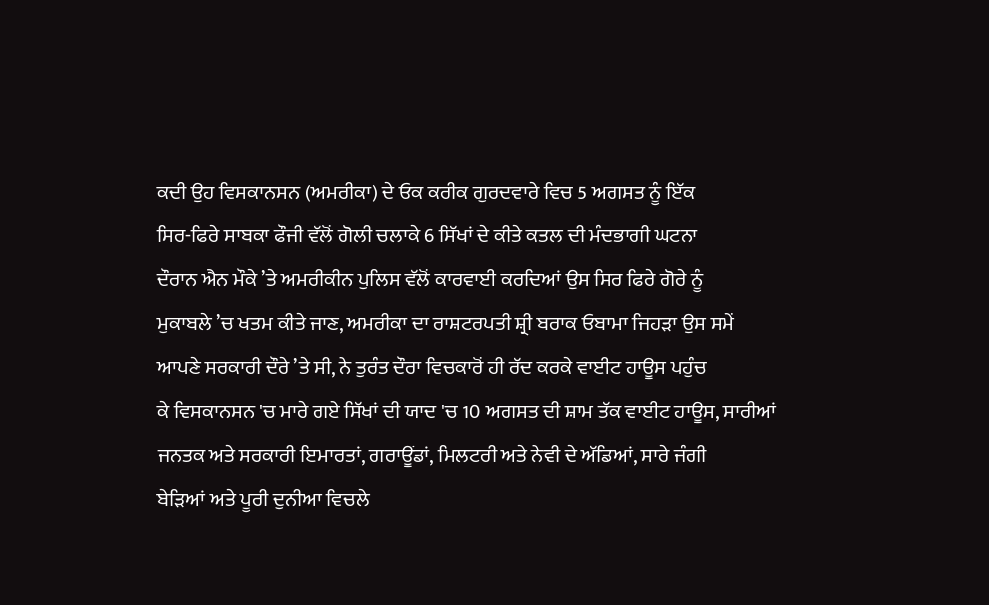ਕਦੀ ਉਹ ਵਿਸਕਾਨਸਨ (ਅਮਰੀਕਾ) ਦੇ ਓਕ ਕਰੀਕ ਗੁਰਦਵਾਰੇ ਵਿਚ 5 ਅਗਸਤ ਨੂੰ ਇੱਕ
ਸਿਰ-ਫਿਰੇ ਸਾਬਕਾ ਫੌਜੀ ਵੱਲੋਂ ਗੋਲੀ ਚਲਾਕੇ 6 ਸਿੱਖਾਂ ਦੇ ਕੀਤੇ ਕਤਲ ਦੀ ਮੰਦਭਾਗੀ ਘਟਨਾ
ਦੌਰਾਨ ਐਨ ਮੌਕੇ ’ਤੇ ਅਮਰੀਕੀਨ ਪੁਲਿਸ ਵੱਲੋਂ ਕਾਰਵਾਈ ਕਰਦਿਆਂ ਉਸ ਸਿਰ ਫਿਰੇ ਗੋਰੇ ਨੂੰ
ਮੁਕਾਬਲੇ ’ਚ ਖਤਮ ਕੀਤੇ ਜਾਣ, ਅਮਰੀਕਾ ਦਾ ਰਾਸ਼ਟਰਪਤੀ ਸ਼੍ਰੀ ਬਰਾਕ ਓਬਾਮਾ ਜਿਹੜਾ ਉਸ ਸਮੇਂ
ਆਪਣੇ ਸਰਕਾਰੀ ਦੌਰੇ ’ਤੇ ਸੀ, ਨੇ ਤੁਰੰਤ ਦੌਰਾ ਵਿਚਕਾਰੋਂ ਹੀ ਰੱਦ ਕਰਕੇ ਵਾਈਟ ਹਾਊਸ ਪਹੁੰਚ
ਕੇ ਵਿਸਕਾਨਸਨ 'ਚ ਮਾਰੇ ਗਏ ਸਿੱਖਾਂ ਦੀ ਯਾਦ 'ਚ 10 ਅਗਸਤ ਦੀ ਸ਼ਾਮ ਤੱਕ ਵਾਈਟ ਹਾਊਸ, ਸਾਰੀਆਂ
ਜਨਤਕ ਅਤੇ ਸਰਕਾਰੀ ਇਮਾਰਤਾਂ, ਗਰਾਊਂਡਾਂ, ਮਿਲਟਰੀ ਅਤੇ ਨੇਵੀ ਦੇ ਅੱਡਿਆਂ, ਸਾਰੇ ਜੰਗੀ
ਬੇੜਿਆਂ ਅਤੇ ਪੂਰੀ ਦੁਨੀਆ ਵਿਚਲੇ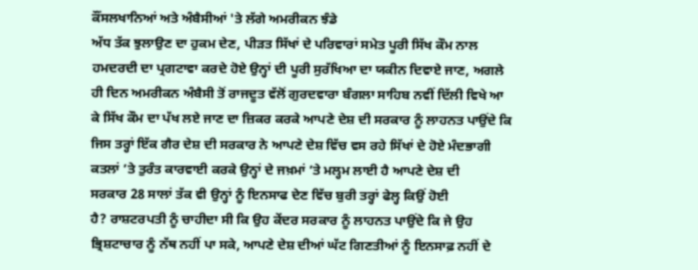ਕੌਂਸਲਖਾਨਿਆਂ ਅਤੇ ਅੰਬੈਸੀਆਂ 'ਤੇ ਲੱਗੇ ਅਮਰੀਕਨ ਝੰਡੇ
ਅੱਧ ਤੱਕ ਝੁਲਾਉਣ ਦਾ ਹੁਕਮ ਦੇਣ, ਪੀੜਤ ਸਿੱਖਾਂ ਦੇ ਪਰਿਵਾਰਾਂ ਸਮੇਤ ਪੂਰੀ ਸਿੱਖ ਕੌਮ ਨਾਲ
ਹਮਦਰਦੀ ਦਾ ਪ੍ਰਗਟਾਵਾ ਕਰਦੇ ਹੋਏ ਉਨ੍ਹਾਂ ਦੀ ਪੂਰੀ ਸੁਰੱਖਿਆ ਦਾ ਯਕੀਨ ਦਿਵਾਏ ਜਾਣ, ਅਗਲੇ
ਹੀ ਦਿਨ ਅਮਰੀਕਨ ਅੰਬੈਸੀ ਤੋਂ ਰਾਜਦੂਤ ਵੱਲੋਂ ਗੁਰਦਵਾਰਾ ਬੰਗਲਾ ਸਾਹਿਬ ਨਵੀਂ ਦਿੱਲੀ ਵਿਖੇ ਆ
ਕੇ ਸਿੱਖ ਕੌਮ ਦਾ ਪੱਖ ਲਏ ਜਾਣ ਦਾ ਜ਼ਿਕਰ ਕਰਕੇ ਆਪਣੇ ਦੇਸ਼ ਦੀ ਸਰਕਾਰ ਨੂੰ ਲਾਹਨਤ ਪਾਉਂਦੇ ਕਿ
ਜਿਸ ਤਰ੍ਹਾਂ ਇੱਕ ਗੈਰ ਦੇਸ਼ ਦੀ ਸਰਕਾਰ ਨੇ ਆਪਣੇ ਦੇਸ਼ ਵਿੱਚ ਵਸ ਰਹੇ ਸਿੱਖਾਂ ਦੇ ਹੋਏ ਮੰਦਭਾਗੀ
ਕਤਲਾਂ ’ਤੇ ਤੁਰੰਤ ਕਾਰਵਾਈ ਕਰਕੇ ਉਨ੍ਹਾਂ ਦੇ ਜਖ਼ਮਾਂ ’ਤੇ ਮਲ੍ਹਮ ਲਾਈ ਹੈ ਆਪਣੇ ਦੇਸ਼ ਦੀ
ਸਰਕਾਰ 28 ਸਾਲਾਂ ਤੱਕ ਵੀ ਉਨ੍ਹਾਂ ਨੂੰ ਇਨਸਾਫ ਦੇਣ ਵਿੱਚ ਬੁਰੀ ਤਰ੍ਹਾਂ ਫੇਲ੍ਹ ਕਿਉਂ ਹੋਈ
ਹੈ? ਰਾਸ਼ਟਰਪਤੀ ਨੂੰ ਚਾਹੀਦਾ ਸੀ ਕਿ ਉਹ ਕੇਂਦਰ ਸਰਕਾਰ ਨੂੰ ਲਾਹਨਤ ਪਾਉਂਦੇ ਕਿ ਜੇ ਉਹ
ਭ੍ਰਿਸ਼ਟਾਚਾਰ ਨੂੰ ਨੱਥ ਨਹੀਂ ਪਾ ਸਕੇ, ਆਪਣੇ ਦੇਸ਼ ਦੀਆਂ ਘੱਟ ਗਿਣਤੀਆਂ ਨੂੰ ਇਨਸਾਫ਼ ਨਹੀਂ ਦੇ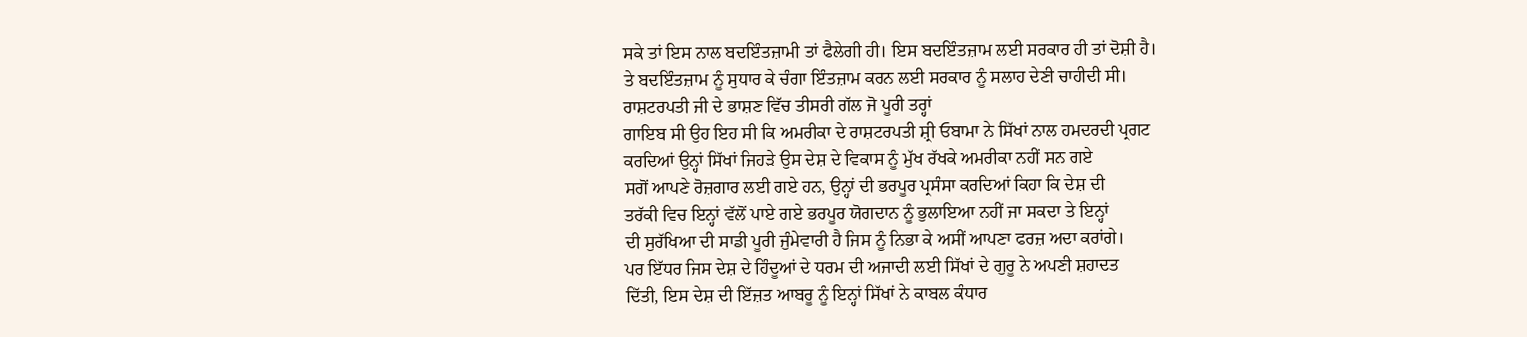ਸਕੇ ਤਾਂ ਇਸ ਨਾਲ ਬਦਇੰਤਜ਼ਾਮੀ ਤਾਂ ਫੈਲੇਗੀ ਹੀ। ਇਸ ਬਦਇੰਤਜ਼ਾਮ ਲਈ ਸਰਕਾਰ ਹੀ ਤਾਂ ਦੋਸ਼ੀ ਹੈ।
ਤੇ ਬਦਇੰਤਜ਼ਾਮ ਨੂੰ ਸੁਧਾਰ ਕੇ ਚੰਗਾ ਇੰਤਜ਼ਾਮ ਕਰਨ ਲਈ ਸਰਕਾਰ ਨੂੰ ਸਲਾਹ ਦੇਣੀ ਚਾਹੀਦੀ ਸੀ।
ਰਾਸ਼ਟਰਪਤੀ ਜੀ ਦੇ ਭਾਸ਼ਣ ਵਿੱਚ ਤੀਸਰੀ ਗੱਲ ਜੋ ਪੂਰੀ ਤਰ੍ਹਾਂ
ਗਾਇਬ ਸੀ ਉਹ ਇਹ ਸੀ ਕਿ ਅਮਰੀਕਾ ਦੇ ਰਾਸ਼ਟਰਪਤੀ ਸ਼੍ਰੀ ਓਬਾਮਾ ਨੇ ਸਿੱਖਾਂ ਨਾਲ ਹਮਦਰਦੀ ਪ੍ਰਗਟ
ਕਰਦਿਆਂ ਉਨ੍ਹਾਂ ਸਿੱਖਾਂ ਜਿਹੜੇ ਉਸ ਦੇਸ਼ ਦੇ ਵਿਕਾਸ ਨੂੰ ਮੁੱਖ ਰੱਖਕੇ ਅਮਰੀਕਾ ਨਹੀਂ ਸਨ ਗਏ
ਸਗੋਂ ਆਪਣੇ ਰੋਜ਼ਗਾਰ ਲਈ ਗਏ ਹਨ, ਉਨ੍ਹਾਂ ਦੀ ਭਰਪੂਰ ਪ੍ਰਸੰਸਾ ਕਰਦਿਆਂ ਕਿਹਾ ਕਿ ਦੇਸ਼ ਦੀ
ਤਰੱਕੀ ਵਿਚ ਇਨ੍ਹਾਂ ਵੱਲੋਂ ਪਾਏ ਗਏ ਭਰਪੂਰ ਯੋਗਦਾਨ ਨੂੰ ਭੁਲਾਇਆ ਨਹੀਂ ਜਾ ਸਕਦਾ ਤੇ ਇਨ੍ਹਾਂ
ਦੀ ਸੁਰੱਖਿਆ ਦੀ ਸਾਡੀ ਪੂਰੀ ਜੁੰਮੇਵਾਰੀ ਹੈ ਜਿਸ ਨੂੰ ਨਿਭਾ ਕੇ ਅਸੀਂ ਆਪਣਾ ਫਰਜ਼ ਅਦਾ ਕਰਾਂਗੇ।
ਪਰ ਇੱਧਰ ਜਿਸ ਦੇਸ਼ ਦੇ ਹਿੰਦੂਆਂ ਦੇ ਧਰਮ ਦੀ ਅਜਾਦੀ ਲਈ ਸਿੱਖਾਂ ਦੇ ਗੁਰੂ ਨੇ ਅਪਣੀ ਸ਼ਹਾਦਤ
ਦਿੱਤੀ, ਇਸ ਦੇਸ਼ ਦੀ ਇੱਜ਼ਤ ਆਬਰੂ ਨੂੰ ਇਨ੍ਹਾਂ ਸਿੱਖਾਂ ਨੇ ਕਾਬਲ ਕੰਧਾਰ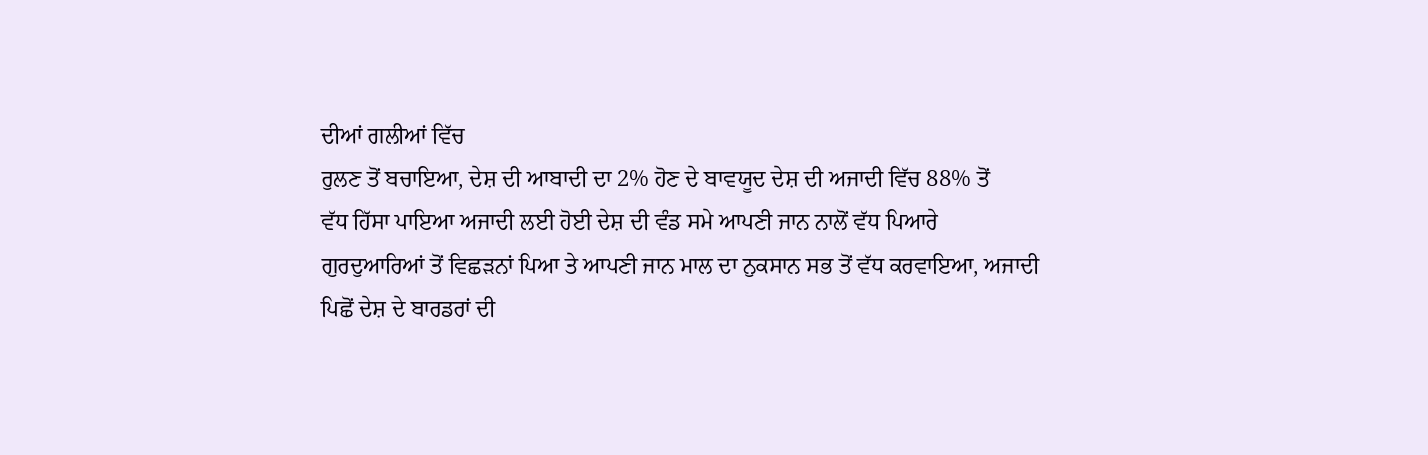ਦੀਆਂ ਗਲੀਆਂ ਵਿੱਚ
ਰੁਲਣ ਤੋਂ ਬਚਾਇਆ, ਦੇਸ਼ ਦੀ ਆਬਾਦੀ ਦਾ 2% ਹੋਣ ਦੇ ਬਾਵਯੂਦ ਦੇਸ਼ ਦੀ ਅਜਾਦੀ ਵਿੱਚ 88% ਤੋਂ
ਵੱਧ ਹਿੱਸਾ ਪਾਇਆ ਅਜਾਦੀ ਲਈ ਹੋਈ ਦੇਸ਼ ਦੀ ਵੰਡ ਸਮੇ ਆਪਣੀ ਜਾਨ ਨਾਲੋਂ ਵੱਧ ਪਿਆਰੇ
ਗੁਰਦੁਆਰਿਆਂ ਤੋਂ ਵਿਛੜਨਾਂ ਪਿਆ ਤੇ ਆਪਣੀ ਜਾਨ ਮਾਲ ਦਾ ਨੁਕਸਾਨ ਸਭ ਤੋਂ ਵੱਧ ਕਰਵਾਇਆ, ਅਜਾਦੀ
ਪਿਛੋਂ ਦੇਸ਼ ਦੇ ਬਾਰਡਰਾਂ ਦੀ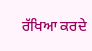ਰੱਖਿਆ ਕਰਦੇ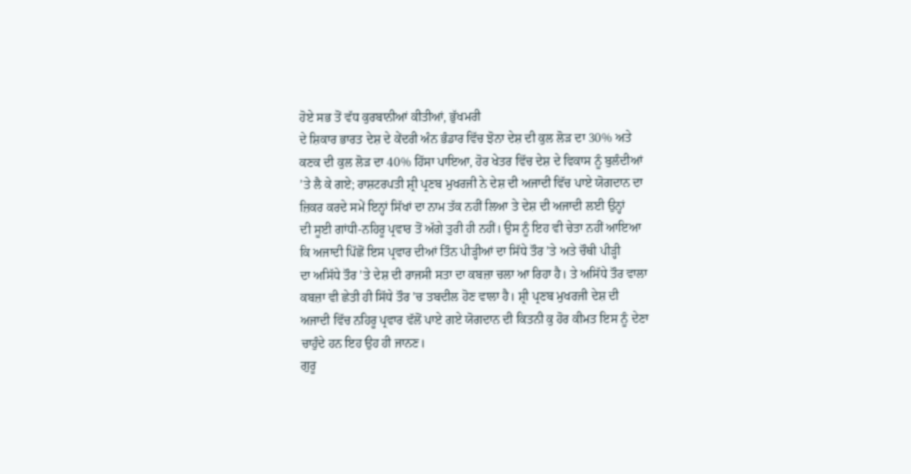ਹੋਏ ਸਭ ਤੋਂ ਵੱਧ ਕੁਰਬਾਨੀਆਂ ਕੀਤੀਆਂ, ਭੁੱਖਮਰੀ
ਦੇ ਸ਼ਿਕਾਰ ਭਾਰਤ ਦੇਸ਼ ਦੇ ਕੇਂਦਰੀ ਅੰਨ ਭੰਡਾਰ ਵਿੱਚ ਝੋਨਾ ਦੇਸ਼ ਦੀ ਕੁਲ ਲੋੜ ਦਾ 30% ਅਤੇ
ਕਣਕ ਦੀ ਕੁਲ ਲੋੜ ਦਾ 40% ਹਿੱਸਾ ਪਾਇਆ, ਹੋਰ ਖੇਤਰ ਵਿੱਚ ਦੇਸ਼ ਦੇ ਵਿਕਾਸ ਨੂੰ ਬੁਲੰਦੀਆਂ
’ਤੇ ਲੈ ਕੇ ਗਏ; ਰਾਸ਼ਟਰਪਤੀ ਸ਼੍ਰੀ ਪ੍ਰਣਬ ਮੁਖਰਜੀ ਨੇ ਦੇਸ਼ ਦੀ ਅਜਾਦੀ ਵਿੱਚ ਪਾਏ ਯੋਗਦਾਨ ਦਾ
ਜ਼ਿਕਰ ਕਰਦੇ ਸਮੇਂ ਇਨ੍ਹਾਂ ਸਿੱਖਾਂ ਦਾ ਨਾਮ ਤੱਕ ਨਹੀਂ ਲਿਆ ਤੇ ਦੇਸ਼ ਦੀ ਅਜਾਦੀ ਲਈ ਉਨ੍ਹਾਂ
ਦੀ ਸੂਈ ਗਾਂਧੀ-ਨਹਿਰੂ ਪ੍ਰਵਾਰ ਤੋਂ ਅੱਗੇ ਤੁਰੀ ਹੀ ਨਹੀਂ। ਉਸ ਨੂੰ ਇਹ ਵੀ ਚੇਤਾ ਨਹੀਂ ਆਇਆ
ਕਿ ਅਜਾਦੀ ਪਿੱਛੋਂ ਇਸ ਪ੍ਰਵਾਰ ਦੀਆਂ ਤਿੰਨ ਪੀੜ੍ਹੀਆਂ ਦਾ ਸਿੱਧੇ ਤੌਰ ’ਤੇ ਅਤੇ ਚੌਥੀ ਪੀੜ੍ਹੀ
ਦਾ ਅਸਿੱਧੇ ਤੌਰ ’ਤੇ ਦੇਸ਼ ਦੀ ਰਾਜਸੀ ਸਤਾ ਦਾ ਕਬਜ਼ਾ ਚਲਾ ਆ ਰਿਹਾ ਹੈ। ਤੇ ਅਸਿੱਧੇ ਤੌਰ ਵਾਲਾ
ਕਬਜ਼ਾ ਵੀ ਛੇਤੀ ਹੀ ਸਿੱਧੇ ਤੌਰ ’ਚ ਤਬਦੀਲ ਹੋਣ ਵਾਲਾ ਹੈ। ਸ਼੍ਰੀ ਪ੍ਰਣਬ ਮੁਖਰਜੀ ਦੇਸ਼ ਦੀ
ਅਜਾਦੀ ਵਿੱਚ ਨਹਿਰੂ ਪ੍ਰਵਾਰ ਵੱਲੋਂ ਪਾਏ ਗਏ ਯੋਗਦਾਨ ਦੀ ਕਿਤਨੀ ਕੁ ਹੋਰ ਕੀਮਤ ਇਸ ਨੂੰ ਦੇਣਾ
ਚਾਹੁੰਦੇ ਹਨ ਇਹ ਉਹ ਹੀ ਜਾਨਣ।
ਗੁਰੂ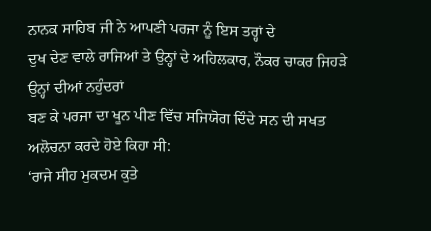ਨਾਨਕ ਸਾਹਿਬ ਜੀ ਨੇ ਆਪਣੀ ਪਰਜਾ ਨੂੰ ਇਸ ਤਰ੍ਹਾਂ ਦੇ
ਦੁਖ ਦੇਣ ਵਾਲੇ ਰਾਜਿਆਂ ਤੇ ਉਨ੍ਹਾਂ ਦੇ ਅਹਿਲਕਾਰ, ਨੌਕਰ ਚਾਕਰ ਜਿਹੜੇ ਉਨ੍ਹਾਂ ਦੀਆਂ ਨਹੁੰਦਰਾਂ
ਬਣ ਕੇ ਪਰਜਾ ਦਾ ਖੂਨ ਪੀਣ ਵਿੱਚ ਸਜਿਯੋਗ ਦਿੰਦੇ ਸਨ ਦੀ ਸਖਤ ਅਲੋਚਨਾ ਕਰਦੇ ਹੋਏ ਕਿਹਾ ਸੀ:
‘ਰਾਜੇ ਸੀਹ ਮੁਕਦਮ ਕੁਤੇ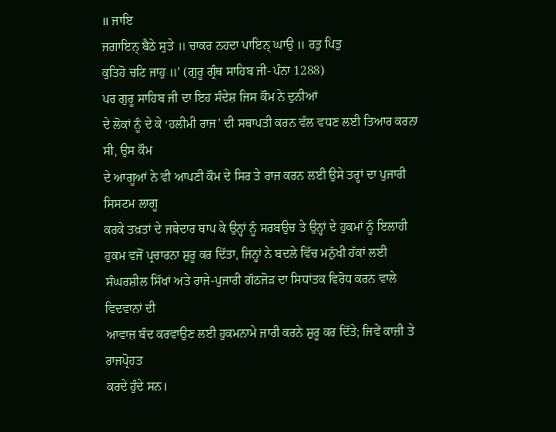॥ ਜਾਇ
ਜਗਾਇਨ੍ ਬੈਠੇ ਸੁਤੇ ॥ ਚਾਕਰ ਨਹਦਾ ਪਾਇਨ੍ ਘਾਉ ॥ ਰਤੁ ਪਿਤੁ
ਕੁਤਿਹੋ ਚਟਿ ਜਾਹੁ ॥’ (ਗੁਰੂ ਗ੍ਰੰਥ ਸਾਹਿਬ ਜੀ- ਪੰਨਾ 1288)
ਪਰ ਗੁਰੂ ਸਾਹਿਬ ਜੀ ਦਾ ਇਹ ਸੰਦੇਸ਼ ਜਿਸ ਕੌਮ ਨੇ ਦੁਨੀਆਂ
ਦੇ ਲੋਕਾਂ ਨੂੰ ਦੇ ਕੇ ‘ਹਲੀਮੀ ਰਾਜ’ ਦੀ ਸਥਾਪਤੀ ਕਰਨ ਵੱਲ ਵਧਣ ਲਈ ਤਿਆਰ ਕਰਨਾ ਸੀ, ਉਸ ਕੌਮ
ਦੇ ਆਗੂਆਂ ਨੇ ਵੀ ਆਪਣੀ ਕੌਮ ਦੇ ਸਿਰ ਤੇ ਰਾਜ ਕਰਨ ਲਈ ਉਸੇ ਤਰ੍ਹਾਂ ਦਾ ਪੁਜਾਰੀ ਸਿਸਟਮ ਲਾਗੂ
ਕਰਕੇ ਤਖ਼ਤਾਂ ਦੇ ਜਥੇਦਾਰ ਥਾਪ ਕੇ ਉਨ੍ਹਾਂ ਨੂੰ ਸਰਬਉਚ ਤੇ ਉਨ੍ਹਾਂ ਦੇ ਹੁਕਮਾਂ ਨੂੰ ਇਲਾਹੀ
ਹੁਕਮ ਵਜੋਂ ਪ੍ਰਚਾਰਨਾ ਸ਼ੁਰੂ ਕਰ ਦਿੱਤਾ, ਜਿਨ੍ਹਾਂ ਨੇ ਬਦਲੇ ਵਿੱਚ ਮਨੁੱਖੀ ਹੱਕਾਂ ਲਈ
ਸੰਘਰਸ਼ੀਲ ਸਿੱਖਾਂ ਅਤੇ ਰਾਜੇ-ਪੁਜਾਰੀ ਗੱਠਜੋੜ ਦਾ ਸਿਧਾਂਤਕ ਵਿਰੋਧ ਕਰਨ ਵਾਲੇ ਵਿਦਵਾਨਾਂ ਦੀ
ਆਵਾਜ਼ ਬੰਦ ਕਰਵਾਉਣ ਲਈ ਹੁਕਮਨਾਮੇ ਜਾਰੀ ਕਰਨੇ ਸ਼ੁਰੂ ਕਰ ਦਿੱਤੇ; ਜਿਵੇਂ ਕਾਜ਼ੀ ਤੇ ਰਾਜਪ੍ਰੋਹਤ
ਕਰਦੇ ਹੁੰਦੇ ਸਨ।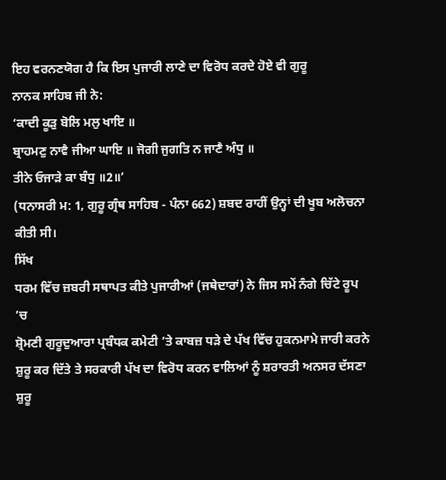ਇਹ ਵਰਨਣਯੋਗ ਹੈ ਕਿ ਇਸ ਪੁਜਾਰੀ ਲਾਣੇ ਦਾ ਵਿਰੋਧ ਕਰਦੇ ਹੋਏ ਵੀ ਗੁਰੂ
ਨਾਨਕ ਸਾਹਿਬ ਜੀ ਨੇ:
‘ਕਾਦੀ ਕੂੜੁ ਬੋਲਿ ਮਲੁ ਖਾਇ ॥
ਬ੍ਰਾਹਮਣੁ ਨਾਵੈ ਜੀਆ ਘਾਇ ॥ ਜੋਗੀ ਜੁਗਤਿ ਨ ਜਾਣੈ ਅੰਧੁ ॥
ਤੀਨੇ ਓਜਾੜੇ ਕਾ ਬੰਧੁ ॥2॥’
(ਧਨਾਸਰੀ ਮ: 1, ਗੁਰੂ ਗ੍ਰੰਥ ਸਾਹਿਬ - ਪੰਨਾ 662) ਸ਼ਬਦ ਰਾਹੀਂ ਉਨ੍ਹਾਂ ਦੀ ਖੂਬ ਅਲੋਚਨਾ
ਕੀਤੀ ਸੀ।
ਸਿੱਖ
ਧਰਮ ਵਿੱਚ ਜ਼ਬਰੀ ਸਥਾਪਤ ਕੀਤੇ ਪੁਜਾਰੀਆਂ (ਜਥੇਦਾਰਾਂ) ਨੇ ਜਿਸ ਸਮੇਂ ਨੰਗੇ ਚਿੱਟੇ ਰੂਪ ’ਚ
ਸ਼੍ਰੋਮਣੀ ਗੁਰੂਦੁਆਰਾ ਪ੍ਰਬੰਧਕ ਕਮੇਟੀ ’ਤੇ ਕਾਬਜ਼ ਧੜੇ ਦੇ ਪੱਖ ਵਿੱਚ ਹੁਕਨਮਾਮੇ ਜਾਰੀ ਕਰਨੇ
ਸ਼ੁਰੂ ਕਰ ਦਿੱਤੇ ਤੇ ਸਰਕਾਰੀ ਪੱਖ ਦਾ ਵਿਰੋਧ ਕਰਨ ਵਾਲਿਆਂ ਨੂੰ ਸ਼ਰਾਰਤੀ ਅਨਸਰ ਦੱਸਣਾ ਸ਼ੁਰੂ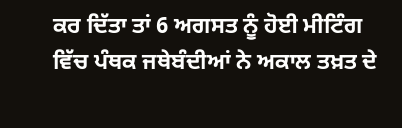ਕਰ ਦਿੱਤਾ ਤਾਂ 6 ਅਗਸਤ ਨੂੰ ਹੋਈ ਮੀਟਿੰਗ ਵਿੱਚ ਪੰਥਕ ਜਥੇਬੰਦੀਆਂ ਨੇ ਅਕਾਲ ਤਖ਼ਤ ਦੇ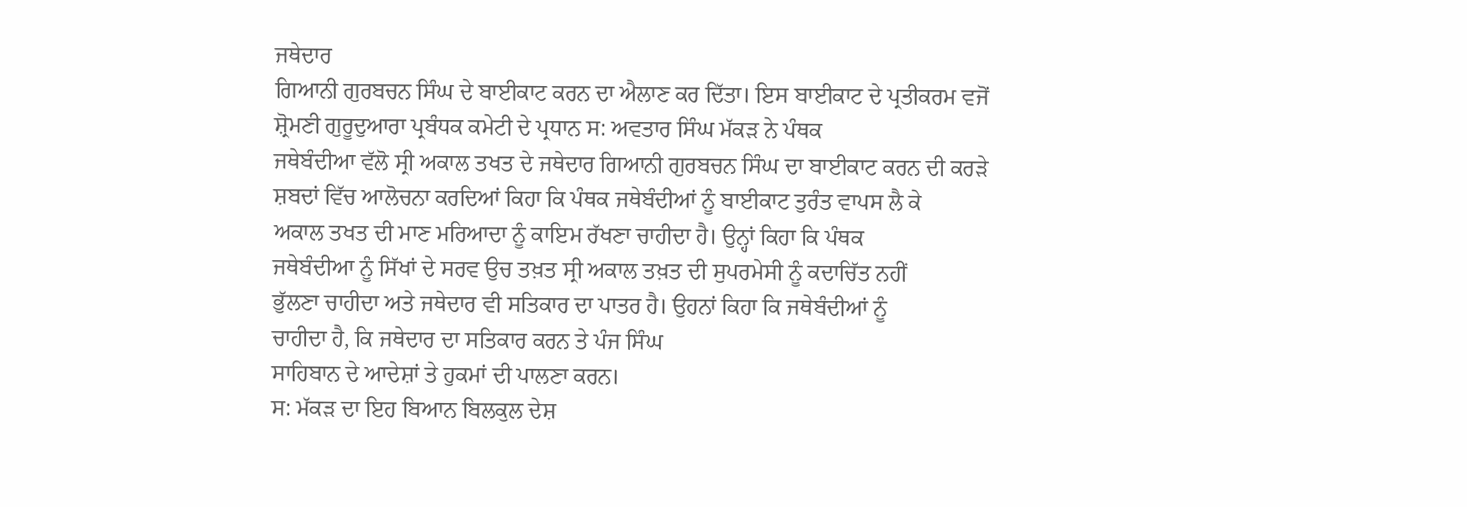ਜਥੇਦਾਰ
ਗਿਆਨੀ ਗੁਰਬਚਨ ਸਿੰਘ ਦੇ ਬਾਈਕਾਟ ਕਰਨ ਦਾ ਐਲਾਣ ਕਰ ਦਿੱਤਾ। ਇਸ ਬਾਈਕਾਟ ਦੇ ਪ੍ਰਤੀਕਰਮ ਵਜੋਂ
ਸ਼੍ਰੋਮਣੀ ਗੁਰੂਦੁਆਰਾ ਪ੍ਰਬੰਧਕ ਕਮੇਟੀ ਦੇ ਪ੍ਰਧਾਨ ਸ: ਅਵਤਾਰ ਸਿੰਘ ਮੱਕੜ ਨੇ ਪੰਥਕ
ਜਥੇਬੰਦੀਆ ਵੱਲੋ ਸ੍ਰੀ ਅਕਾਲ ਤਖਤ ਦੇ ਜਥੇਦਾਰ ਗਿਆਨੀ ਗੁਰਬਚਨ ਸਿੰਘ ਦਾ ਬਾਈਕਾਟ ਕਰਨ ਦੀ ਕਰੜੇ
ਸ਼ਬਦਾਂ ਵਿੱਚ ਆਲੋਚਨਾ ਕਰਦਿਆਂ ਕਿਹਾ ਕਿ ਪੰਥਕ ਜਥੇਬੰਦੀਆਂ ਨੂੰ ਬਾਈਕਾਟ ਤੁਰੰਤ ਵਾਪਸ ਲੈ ਕੇ
ਅਕਾਲ ਤਖਤ ਦੀ ਮਾਣ ਮਰਿਆਦਾ ਨੂੰ ਕਾਇਮ ਰੱਖਣਾ ਚਾਹੀਦਾ ਹੈ। ਉਨ੍ਹਾਂ ਕਿਹਾ ਕਿ ਪੰਥਕ
ਜਥੇਬੰਦੀਆ ਨੂੰ ਸਿੱਖਾਂ ਦੇ ਸਰਵ ਉਚ ਤਖ਼ਤ ਸ੍ਰੀ ਅਕਾਲ ਤਖ਼ਤ ਦੀ ਸੁਪਰਮੇਸੀ ਨੂੰ ਕਦਾਚਿੱਤ ਨਹੀਂ
ਭੁੱਲਣਾ ਚਾਹੀਦਾ ਅਤੇ ਜਥੇਦਾਰ ਵੀ ਸਤਿਕਾਰ ਦਾ ਪਾਤਰ ਹੈ। ਉਹਨਾਂ ਕਿਹਾ ਕਿ ਜਥੇਬੰਦੀਆਂ ਨੂੰ
ਚਾਹੀਦਾ ਹੈ, ਕਿ ਜਥੇਦਾਰ ਦਾ ਸਤਿਕਾਰ ਕਰਨ ਤੇ ਪੰਜ ਸਿੰਘ
ਸਾਹਿਬਾਨ ਦੇ ਆਦੇਸ਼ਾਂ ਤੇ ਹੁਕਮਾਂ ਦੀ ਪਾਲਣਾ ਕਰਨ।
ਸ: ਮੱਕੜ ਦਾ ਇਹ ਬਿਆਨ ਬਿਲਕੁਲ ਦੇਸ਼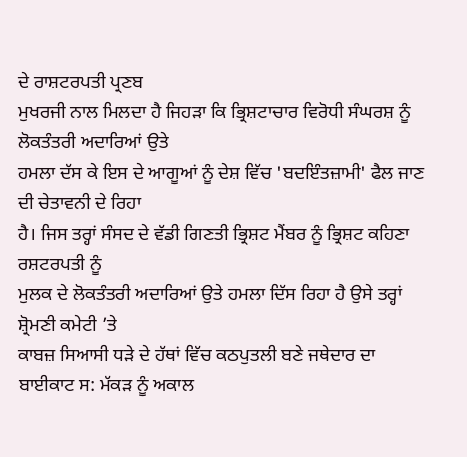ਦੇ ਰਾਸ਼ਟਰਪਤੀ ਪ੍ਰਣਬ
ਮੁਖਰਜੀ ਨਾਲ ਮਿਲਦਾ ਹੈ ਜਿਹੜਾ ਕਿ ਭ੍ਰਿਸ਼ਟਾਚਾਰ ਵਿਰੋਧੀ ਸੰਘਰਸ਼ ਨੂੰ ਲੋਕਤੰਤਰੀ ਅਦਾਰਿਆਂ ਉਤੇ
ਹਮਲਾ ਦੱਸ ਕੇ ਇਸ ਦੇ ਆਗੂਆਂ ਨੂੰ ਦੇਸ਼ ਵਿੱਚ 'ਬਦਇੰਤਜ਼ਾਮੀ' ਫੈਲ ਜਾਣ ਦੀ ਚੇਤਾਵਨੀ ਦੇ ਰਿਹਾ
ਹੈ। ਜਿਸ ਤਰ੍ਹਾਂ ਸੰਸਦ ਦੇ ਵੱਡੀ ਗਿਣਤੀ ਭ੍ਰਿਸ਼ਟ ਮੈਂਬਰ ਨੂੰ ਭ੍ਰਿਸ਼ਟ ਕਹਿਣਾ ਰਸ਼ਟਰਪਤੀ ਨੂੰ
ਮੁਲਕ ਦੇ ਲੋਕਤੰਤਰੀ ਅਦਾਰਿਆਂ ਉਤੇ ਹਮਲਾ ਦਿੱਸ ਰਿਹਾ ਹੈ ਉਸੇ ਤਰ੍ਹਾਂ ਸ਼੍ਰੋਮਣੀ ਕਮੇਟੀ ’ਤੇ
ਕਾਬਜ਼ ਸਿਆਸੀ ਧੜੇ ਦੇ ਹੱਥਾਂ ਵਿੱਚ ਕਠਪੁਤਲੀ ਬਣੇ ਜਥੇਦਾਰ ਦਾ ਬਾਈਕਾਟ ਸ: ਮੱਕੜ ਨੂੰ ਅਕਾਲ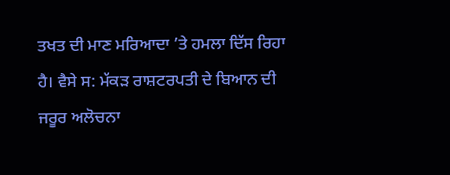ਤਖਤ ਦੀ ਮਾਣ ਮਰਿਆਦਾ ’ਤੇ ਹਮਲਾ ਦਿੱਸ ਰਿਹਾ ਹੈ। ਵੈਸੇ ਸ: ਮੱਕੜ ਰਾਸ਼ਟਰਪਤੀ ਦੇ ਬਿਆਨ ਦੀ
ਜਰੂਰ ਅਲੋਚਨਾ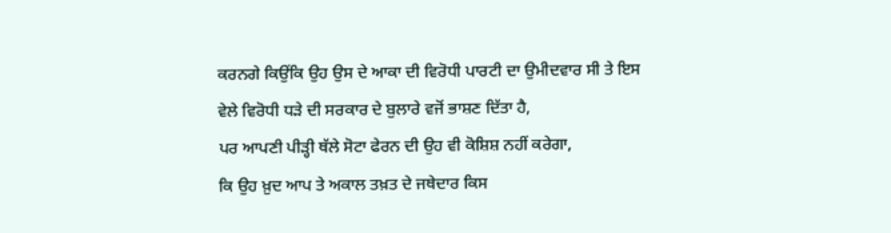ਕਰਨਗੇ ਕਿਉਂਕਿ ਉਹ ਉਸ ਦੇ ਆਕਾ ਦੀ ਵਿਰੋਧੀ ਪਾਰਟੀ ਦਾ ਉਮੀਦਵਾਰ ਸੀ ਤੇ ਇਸ
ਵੇਲੇ ਵਿਰੋਧੀ ਧੜੇ ਦੀ ਸਰਕਾਰ ਦੇ ਬੁਲਾਰੇ ਵਜੋਂ ਭਾਸ਼ਣ ਦਿੱਤਾ ਹੈ,
ਪਰ ਆਪਣੀ ਪੀੜ੍ਹੀ ਥੱਲੇ ਸੋਟਾ ਫੇਰਨ ਦੀ ਉਹ ਵੀ ਕੋਸ਼ਿਸ਼ ਨਹੀਂ ਕਰੇਗਾ,
ਕਿ ਉਹ ਖ਼ੁਦ ਆਪ ਤੇ ਅਕਾਲ ਤਖ਼ਤ ਦੇ ਜਥੇਦਾਰ ਕਿਸ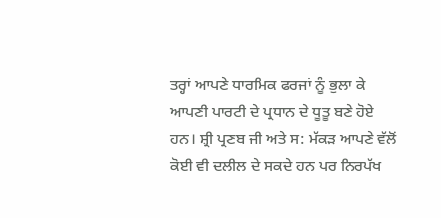ਤਰ੍ਹਾਂ ਆਪਣੇ ਧਾਰਮਿਕ ਫਰਜਾਂ ਨੂੰ ਭੁਲਾ ਕੇ
ਆਪਣੀ ਪਾਰਟੀ ਦੇ ਪ੍ਰਧਾਨ ਦੇ ਧੂਤੂ ਬਣੇ ਹੋਏ ਹਨ। ਸ਼੍ਰੀ ਪ੍ਰਣਬ ਜੀ ਅਤੇ ਸ: ਮੱਕੜ ਆਪਣੇ ਵੱਲੋਂ
ਕੋਈ ਵੀ ਦਲੀਲ ਦੇ ਸਕਦੇ ਹਨ ਪਰ ਨਿਰਪੱਖ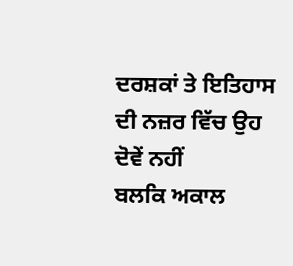ਦਰਸ਼ਕਾਂ ਤੇ ਇਤਿਹਾਸ ਦੀ ਨਜ਼ਰ ਵਿੱਚ ਉਹ ਦੋਵੇਂ ਨਹੀਂ
ਬਲਕਿ ਅਕਾਲ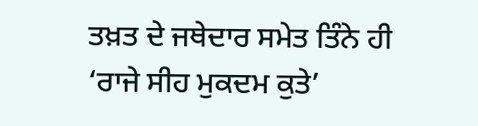ਤਖ਼ਤ ਦੇ ਜਥੇਦਾਰ ਸਮੇਤ ਤਿੰਨੇ ਹੀ ‘ਰਾਜੇ ਸੀਹ ਮੁਕਦਮ ਕੁਤੇ’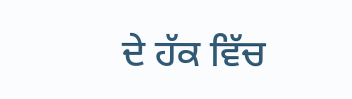ਦੇ ਹੱਕ ਵਿੱਚ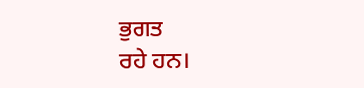ਭੁਗਤ
ਰਹੇ ਹਨ।